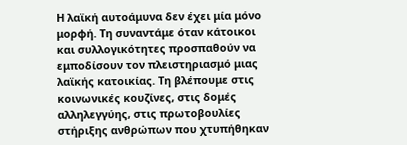Η λαϊκή αυτοάμυνα δεν έχει μία μόνο μορφή. Τη συναντάμε όταν κάτοικοι και συλλογικότητες προσπαθούν να εμποδίσουν τον πλειστηριασμό μιας λαϊκής κατοικίας. Τη βλέπουμε στις κοινωνικές κουζίνες, στις δομές αλληλεγγύης, στις πρωτοβουλίες στήριξης ανθρώπων που χτυπήθηκαν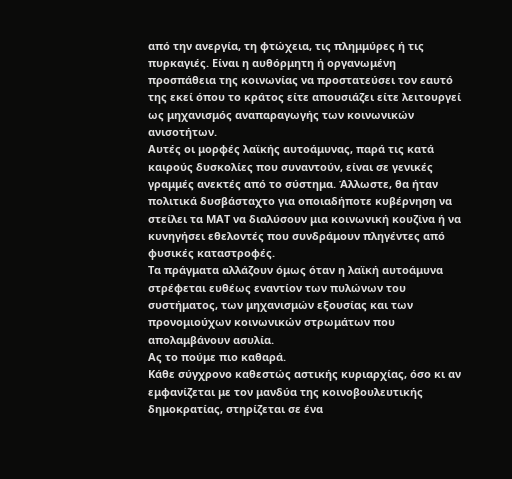από την ανεργία, τη φτώχεια, τις πλημμύρες ή τις πυρκαγιές. Είναι η αυθόρμητη ή οργανωμένη προσπάθεια της κοινωνίας να προστατεύσει τον εαυτό της εκεί όπου το κράτος είτε απουσιάζει είτε λειτουργεί ως μηχανισμός αναπαραγωγής των κοινωνικών ανισοτήτων.
Αυτές οι μορφές λαϊκής αυτοάμυνας, παρά τις κατά καιρούς δυσκολίες που συναντούν, είναι σε γενικές γραμμές ανεκτές από το σύστημα. Άλλωστε, θα ήταν πολιτικά δυσβάσταχτο για οποιαδήποτε κυβέρνηση να στείλει τα ΜΑΤ να διαλύσουν μια κοινωνική κουζίνα ή να κυνηγήσει εθελοντές που συνδράμουν πληγέντες από φυσικές καταστροφές.
Τα πράγματα αλλάζουν όμως όταν η λαϊκή αυτοάμυνα στρέφεται ευθέως εναντίον των πυλώνων του συστήματος, των μηχανισμών εξουσίας και των προνομιούχων κοινωνικών στρωμάτων που απολαμβάνουν ασυλία.
Ας το πούμε πιο καθαρά.
Κάθε σύγχρονο καθεστώς αστικής κυριαρχίας, όσο κι αν εμφανίζεται με τον μανδύα της κοινοβουλευτικής δημοκρατίας, στηρίζεται σε ένα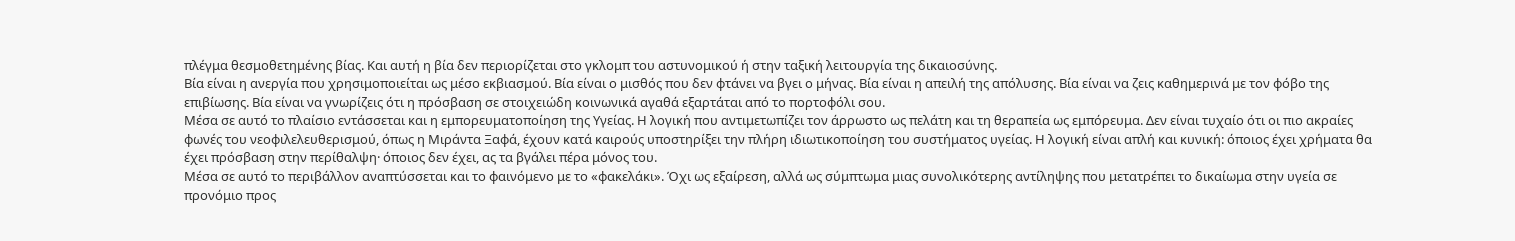πλέγμα θεσμοθετημένης βίας. Και αυτή η βία δεν περιορίζεται στο γκλομπ του αστυνομικού ή στην ταξική λειτουργία της δικαιοσύνης.
Βία είναι η ανεργία που χρησιμοποιείται ως μέσο εκβιασμού. Βία είναι ο μισθός που δεν φτάνει να βγει ο μήνας. Βία είναι η απειλή της απόλυσης. Βία είναι να ζεις καθημερινά με τον φόβο της επιβίωσης. Βία είναι να γνωρίζεις ότι η πρόσβαση σε στοιχειώδη κοινωνικά αγαθά εξαρτάται από το πορτοφόλι σου.
Μέσα σε αυτό το πλαίσιο εντάσσεται και η εμπορευματοποίηση της Υγείας. Η λογική που αντιμετωπίζει τον άρρωστο ως πελάτη και τη θεραπεία ως εμπόρευμα. Δεν είναι τυχαίο ότι οι πιο ακραίες φωνές του νεοφιλελευθερισμού, όπως η Μιράντα Ξαφά, έχουν κατά καιρούς υποστηρίξει την πλήρη ιδιωτικοποίηση του συστήματος υγείας. Η λογική είναι απλή και κυνική: όποιος έχει χρήματα θα έχει πρόσβαση στην περίθαλψη· όποιος δεν έχει, ας τα βγάλει πέρα μόνος του.
Μέσα σε αυτό το περιβάλλον αναπτύσσεται και το φαινόμενο με το «φακελάκι». Όχι ως εξαίρεση, αλλά ως σύμπτωμα μιας συνολικότερης αντίληψης που μετατρέπει το δικαίωμα στην υγεία σε προνόμιο προς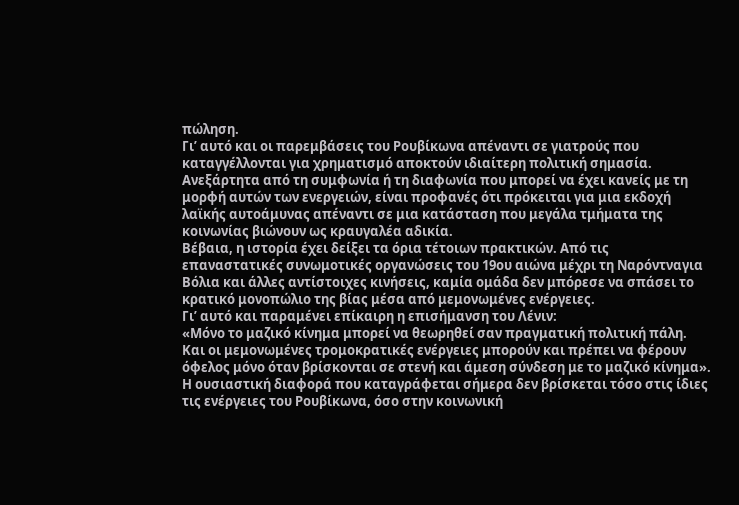πώληση.
Γι’ αυτό και οι παρεμβάσεις του Ρουβίκωνα απέναντι σε γιατρούς που καταγγέλλονται για χρηματισμό αποκτούν ιδιαίτερη πολιτική σημασία. Ανεξάρτητα από τη συμφωνία ή τη διαφωνία που μπορεί να έχει κανείς με τη μορφή αυτών των ενεργειών, είναι προφανές ότι πρόκειται για μια εκδοχή λαϊκής αυτοάμυνας απέναντι σε μια κατάσταση που μεγάλα τμήματα της κοινωνίας βιώνουν ως κραυγαλέα αδικία.
Βέβαια, η ιστορία έχει δείξει τα όρια τέτοιων πρακτικών. Από τις επαναστατικές συνωμοτικές οργανώσεις του 19ου αιώνα μέχρι τη Ναρόντναγια Βόλια και άλλες αντίστοιχες κινήσεις, καμία ομάδα δεν μπόρεσε να σπάσει το κρατικό μονοπώλιο της βίας μέσα από μεμονωμένες ενέργειες.
Γι’ αυτό και παραμένει επίκαιρη η επισήμανση του Λένιν:
«Μόνο το μαζικό κίνημα μπορεί να θεωρηθεί σαν πραγματική πολιτική πάλη. Και οι μεμονωμένες τρομοκρατικές ενέργειες μπορούν και πρέπει να φέρουν όφελος μόνο όταν βρίσκονται σε στενή και άμεση σύνδεση με το μαζικό κίνημα».
Η ουσιαστική διαφορά που καταγράφεται σήμερα δεν βρίσκεται τόσο στις ίδιες τις ενέργειες του Ρουβίκωνα, όσο στην κοινωνική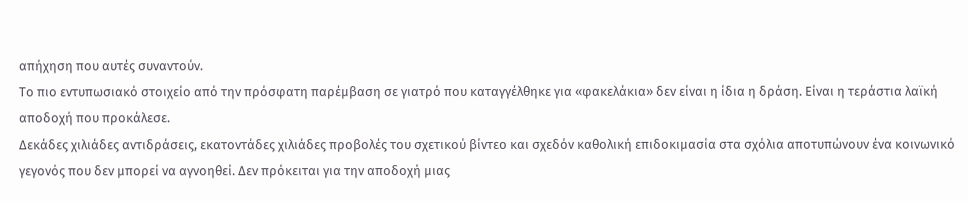απήχηση που αυτές συναντούν.
Το πιο εντυπωσιακό στοιχείο από την πρόσφατη παρέμβαση σε γιατρό που καταγγέλθηκε για «φακελάκια» δεν είναι η ίδια η δράση. Είναι η τεράστια λαϊκή αποδοχή που προκάλεσε.
Δεκάδες χιλιάδες αντιδράσεις, εκατοντάδες χιλιάδες προβολές του σχετικού βίντεο και σχεδόν καθολική επιδοκιμασία στα σχόλια αποτυπώνουν ένα κοινωνικό γεγονός που δεν μπορεί να αγνοηθεί. Δεν πρόκειται για την αποδοχή μιας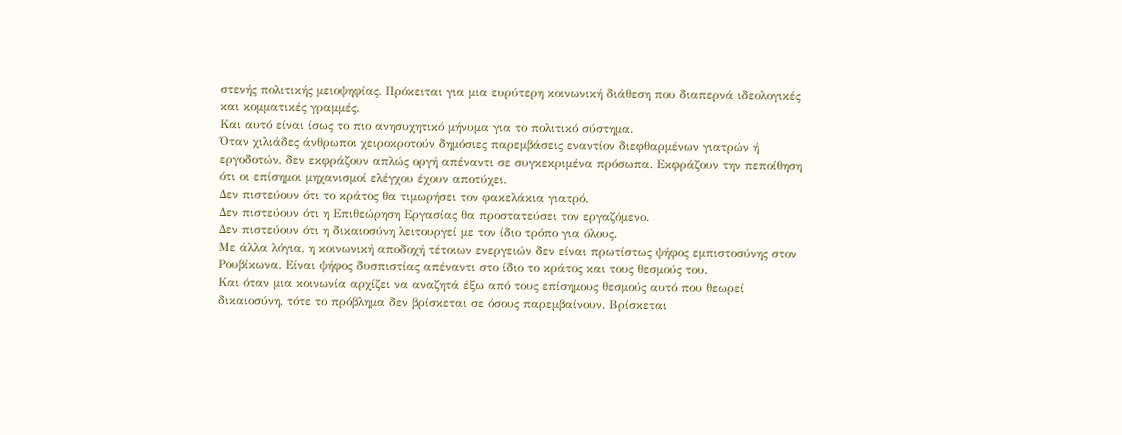στενής πολιτικής μειοψηφίας. Πρόκειται για μια ευρύτερη κοινωνική διάθεση που διαπερνά ιδεολογικές και κομματικές γραμμές.
Και αυτό είναι ίσως το πιο ανησυχητικό μήνυμα για το πολιτικό σύστημα.
Όταν χιλιάδες άνθρωποι χειροκροτούν δημόσιες παρεμβάσεις εναντίον διεφθαρμένων γιατρών ή εργοδοτών, δεν εκφράζουν απλώς οργή απέναντι σε συγκεκριμένα πρόσωπα. Εκφράζουν την πεποίθηση ότι οι επίσημοι μηχανισμοί ελέγχου έχουν αποτύχει.
Δεν πιστεύουν ότι το κράτος θα τιμωρήσει τον φακελάκια γιατρό.
Δεν πιστεύουν ότι η Επιθεώρηση Εργασίας θα προστατεύσει τον εργαζόμενο.
Δεν πιστεύουν ότι η δικαιοσύνη λειτουργεί με τον ίδιο τρόπο για όλους.
Με άλλα λόγια, η κοινωνική αποδοχή τέτοιων ενεργειών δεν είναι πρωτίστως ψήφος εμπιστοσύνης στον Ρουβίκωνα. Είναι ψήφος δυσπιστίας απέναντι στο ίδιο το κράτος και τους θεσμούς του.
Και όταν μια κοινωνία αρχίζει να αναζητά έξω από τους επίσημους θεσμούς αυτό που θεωρεί δικαιοσύνη, τότε το πρόβλημα δεν βρίσκεται σε όσους παρεμβαίνουν. Βρίσκεται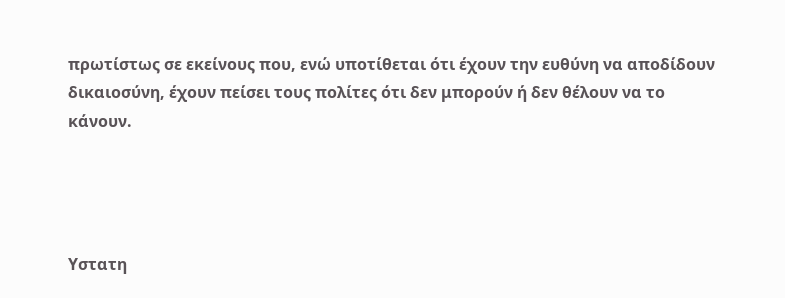πρωτίστως σε εκείνους που, ενώ υποτίθεται ότι έχουν την ευθύνη να αποδίδουν δικαιοσύνη, έχουν πείσει τους πολίτες ότι δεν μπορούν ή δεν θέλουν να το κάνουν.




Υστατη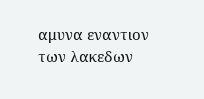αμυνα εναντιον των λακεδων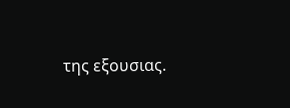της εξουσιας.